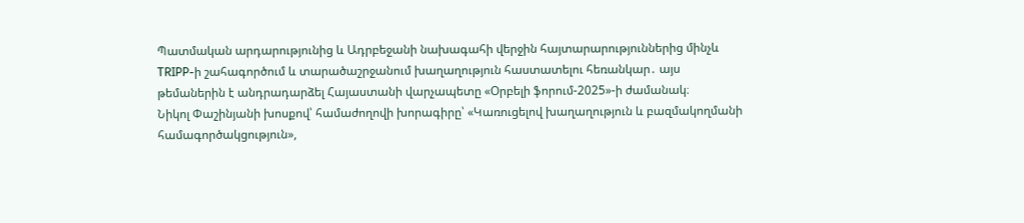Պատմական արդարությունից և Ադրբեջանի նախագահի վերջին հայտարարություններից մինչև TRIPP-ի շահագործում և տարածաշրջանում խաղաղություն հաստատելու հեռանկար․ այս թեմաներին է անդրադարձել Հայաստանի վարչապետը «Օրբելի ֆորում-2025»-ի ժամանակ։
Նիկոլ Փաշինյանի խոսքով՝ համաժողովի խորագիրը՝ «Կառուցելով խաղաղություն և բազմակողմանի համագործակցություն»,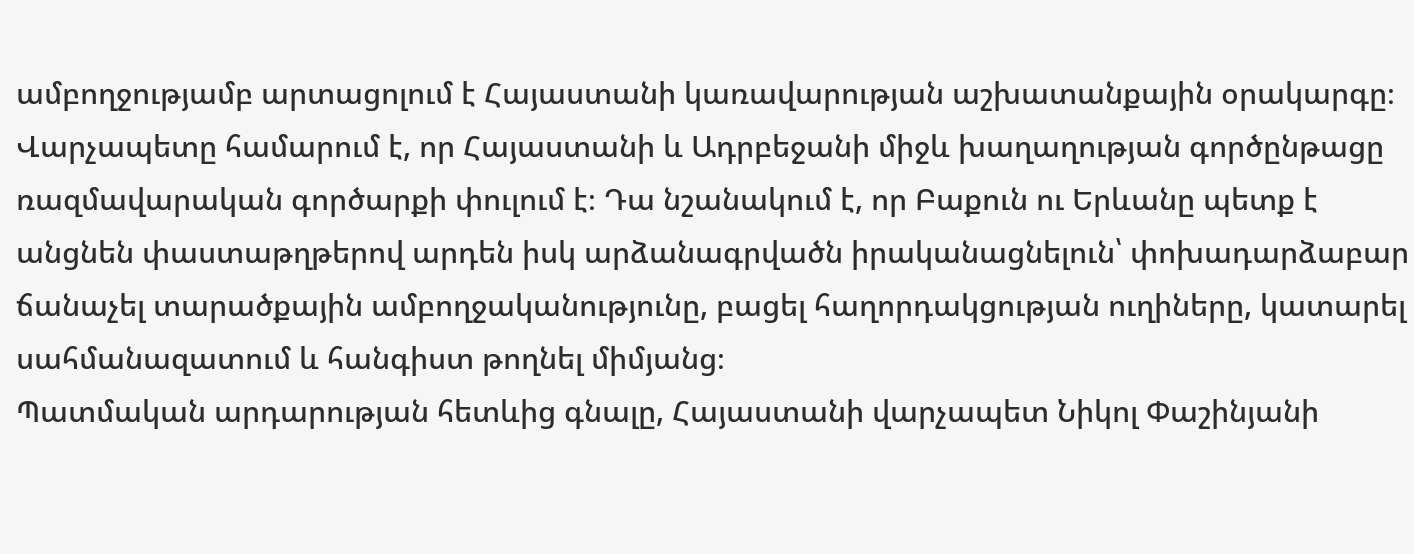ամբողջությամբ արտացոլում է Հայաստանի կառավարության աշխատանքային օրակարգը։
Վարչապետը համարում է, որ Հայաստանի և Ադրբեջանի միջև խաղաղության գործընթացը ռազմավարական գործարքի փուլում է։ Դա նշանակում է, որ Բաքուն ու Երևանը պետք է անցնեն փաստաթղթերով արդեն իսկ արձանագրվածն իրականացնելուն՝ փոխադարձաբար ճանաչել տարածքային ամբողջականությունը, բացել հաղորդակցության ուղիները, կատարել սահմանազատում և հանգիստ թողնել միմյանց։
Պատմական արդարության հետևից գնալը, Հայաստանի վարչապետ Նիկոլ Փաշինյանի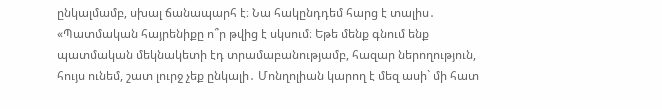ընկալմամբ, սխալ ճանապարհ է։ Նա հակընդդեմ հարց է տալիս․
«Պատմական հայրենիքը ո՞ր թվից է սկսում։ Եթե մենք գնում ենք պատմական մեկնակետի էդ տրամաբանությամբ, հազար ներողություն, հույս ունեմ, շատ լուրջ չեք ընկալի․ Մոնղոլիան կարող է մեզ ասի` մի հատ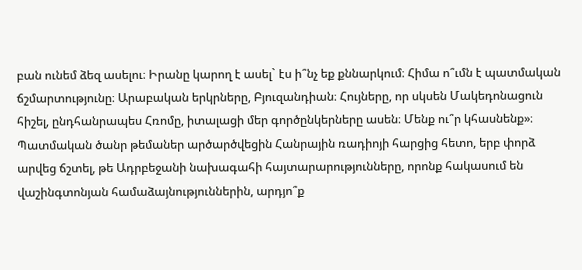բան ունեմ ձեզ ասելու։ Իրանը կարող է ասել` էս ի՞նչ եք քննարկում։ Հիմա ո՞ւմն է պատմական ճշմարտությունը։ Արաբական երկրները, Բյուզանդիան։ Հույները, որ սկսեն Մակեդոնացուն հիշել, ընդհանրապես Հռոմը, իտալացի մեր գործընկերները ասեն։ Մենք ու՞ր կհասնենք»։
Պատմական ծանր թեմաներ արծարծվեցին Հանրային ռադիոյի հարցից հետո, երբ փորձ արվեց ճշտել, թե Ադրբեջանի նախագահի հայտարարությունները, որոնք հակասում են վաշինգտոնյան համաձայնություններին, արդյո՞ք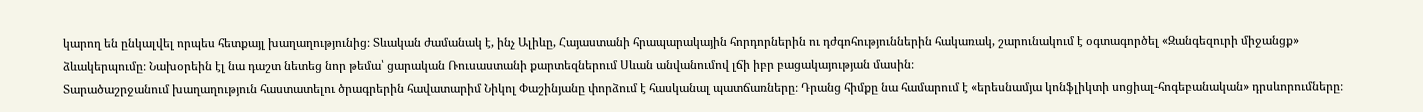կարող են ընկալվել որպես հետքայլ խաղաղությունից։ Տևական ժամանակ է, ինչ Ալիևը, Հայաստանի հրապարակային հորդորներին ու դժգոհություններին հակառակ, շարունակում է օգտագործել «Զանգեզուրի միջանցք» ձևակերպումը։ Նախօրեին էլ նա դաշտ նետեց նոր թեմա՝ ցարական Ռուսաստանի քարտեզներում Սևան անվանումով լճի իբր բացակայության մասին։
Տարածաշրջանում խաղաղություն հաստատելու ծրագրերին հավատարիմ Նիկոլ Փաշինյանը փորձում է հասկանալ պատճառները։ Դրանց հիմքը նա համարում է «երեսնամյա կոնֆլիկտի սոցիալ-հոգեբանական» դրսևորումները։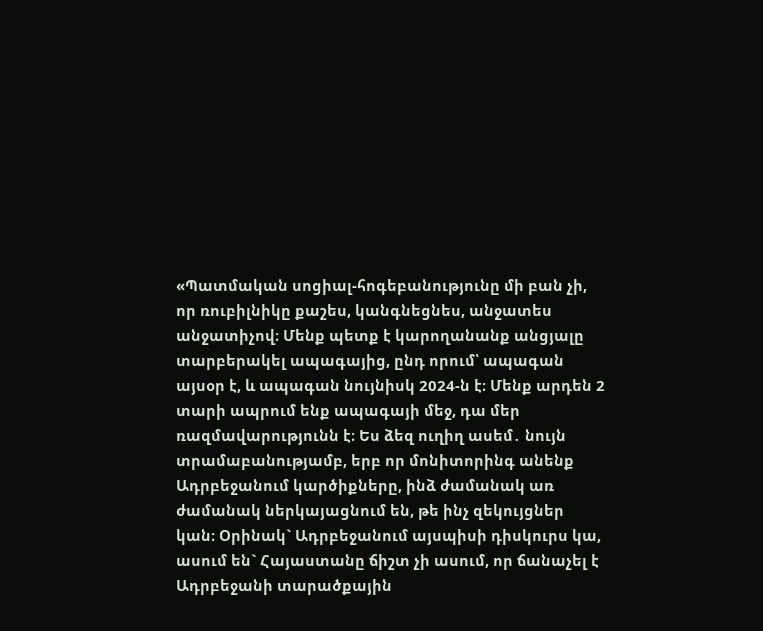«Պատմական սոցիալ-հոգեբանությունը մի բան չի, որ ռուբիլնիկը քաշես, կանգնեցնես, անջատես անջատիչով։ Մենք պետք է կարողանանք անցյալը տարբերակել ապագայից, ընդ որում՝ ապագան այսօր է, և ապագան նույնիսկ 2024-ն է։ Մենք արդեն 2 տարի ապրում ենք ապագայի մեջ, դա մեր ռազմավարությունն է։ Ես ձեզ ուղիղ ասեմ․ նույն տրամաբանությամբ, երբ որ մոնիտորինգ անենք Ադրբեջանում կարծիքները, ինձ ժամանակ առ ժամանակ ներկայացնում են, թե ինչ զեկույցներ կան։ Օրինակ` Ադրբեջանում այսպիսի դիսկուրս կա, ասում են` Հայաստանը ճիշտ չի ասում, որ ճանաչել է Ադրբեջանի տարածքային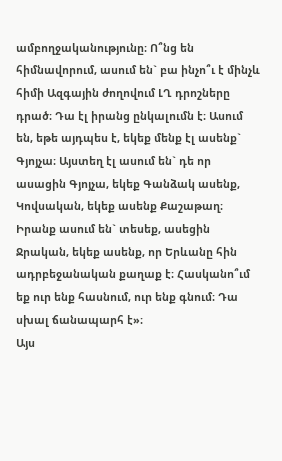ամբողջականությունը։ Ո՞նց են հիմնավորում, ասում են` բա ինչո՞ւ է մինչև հիմի Ազգային ժողովում ԼՂ դրոշները դրած։ Դա էլ իրանց ընկալումն է։ Ասում են, եթե այդպես է, եկեք մենք էլ ասենք` Գյոյչա։ Այստեղ էլ ասում են` դե որ ասացին Գյոյչա, եկեք Գանձակ ասենք, Կովսական, եկեք ասենք Քաշաթաղ։ Իրանք ասում են` տեսեք, ասեցին Ջրական, եկեք ասենք, որ Երևանը հին ադրբեջանական քաղաք է։ Հասկանո՞ւմ եք ուր ենք հասնում, ուր ենք գնում։ Դա սխալ ճանապարհ է»։
Այս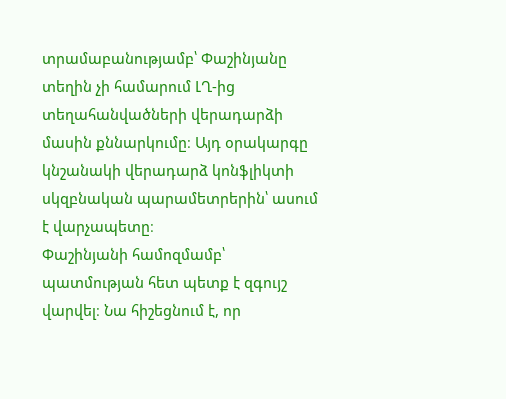տրամաբանությամբ՝ Փաշինյանը տեղին չի համարում ԼՂ-ից տեղահանվածների վերադարձի մասին քննարկումը։ Այդ օրակարգը կնշանակի վերադարձ կոնֆլիկտի սկզբնական պարամետրերին՝ ասում է վարչապետը։
Փաշինյանի համոզմամբ՝ պատմության հետ պետք է զգույշ վարվել։ Նա հիշեցնում է, որ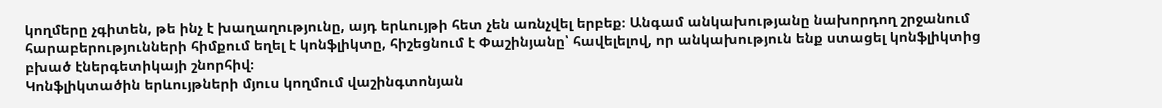կողմերը չգիտեն, թե ինչ է խաղաղությունը, այդ երևույթի հետ չեն առնչվել երբեք։ Անգամ անկախությանը նախորդող շրջանում հարաբերությունների հիմքում եղել է կոնֆլիկտը, հիշեցնում է Փաշինյանը՝ հավելելով, որ անկախություն ենք ստացել կոնֆլիկտից բխած էներգետիկայի շնորհիվ։
Կոնֆլիկտածին երևույթների մյուս կողմում վաշինգտոնյան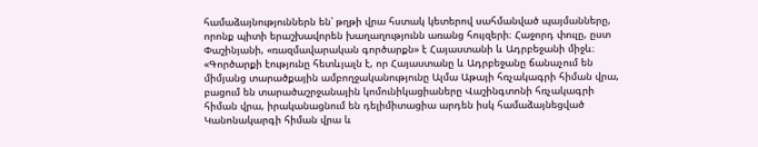համաձայնություններն են՝ թղթի վրա հստակ կետերով սահմանված պայմանները, որոնք պիտի երաշխավորեն խաղաղությունն առանց հույզերի։ Հաջորդ փուլը, ըստ Փաշինյանի, «ռազմավարական գործարքն» է Հայաստանի և Ադրբեջանի միջև։
«Գործարքի էությունը հետևյալն է, որ Հայաստանը և Ադրբեջանը ճանաչում են միմյանց տարածքային ամբողջականությունը Ալմա Աթայի հռչակագրի հիման վրա, բացում են տարածաշրջանային կոմունիկացիաները Վաշինգտոնի հռչակագրի հիման վրա, իրականացնում են դելիմիտացիա արդեն իսկ համաձայնեցված Կանոնակարգի հիման վրա և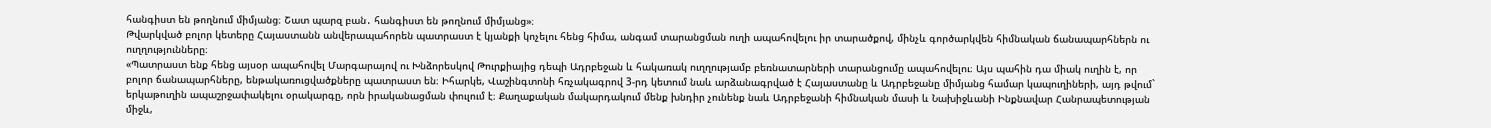հանգիստ են թողնում միմյանց։ Շատ պարզ բան․ հանգիստ են թողնում միմյանց»։
Թվարկված բոլոր կետերը Հայաստանն անվերապահորեն պատրաստ է կյանքի կոչելու հենց հիմա, անգամ տարանցման ուղի ապահովելու իր տարածքով, մինչև գործարկվեն հիմնական ճանապարհներն ու ուղղությունները։
«Պատրաստ ենք հենց այսօր ապահովել Մարգարայով ու Խնձորեսկով Թուրքիայից դեպի Ադրբեջան և հակառակ ուղղությամբ բեռնատարների տարանցումը ապահովելու։ Այս պահին դա միակ ուղին է, որ բոլոր ճանապարհները, ենթակառուցվածքները պատրաստ են։ Իհարկե, Վաշինգտոնի հռչակագրով 3-րդ կետում նաև արձանագրված է Հայաստանը և Ադրբեջանը միմյանց համար կապուղիների, այդ թվում` երկաթուղին ապաշրջափակելու օրակարգը, որն իրականացման փուլում է։ Քաղաքական մակարդակում մենք խնդիր չունենք նաև Ադրբեջանի հիմնական մասի և Նախիջևանի Ինքնավար Հանրապետության միջև,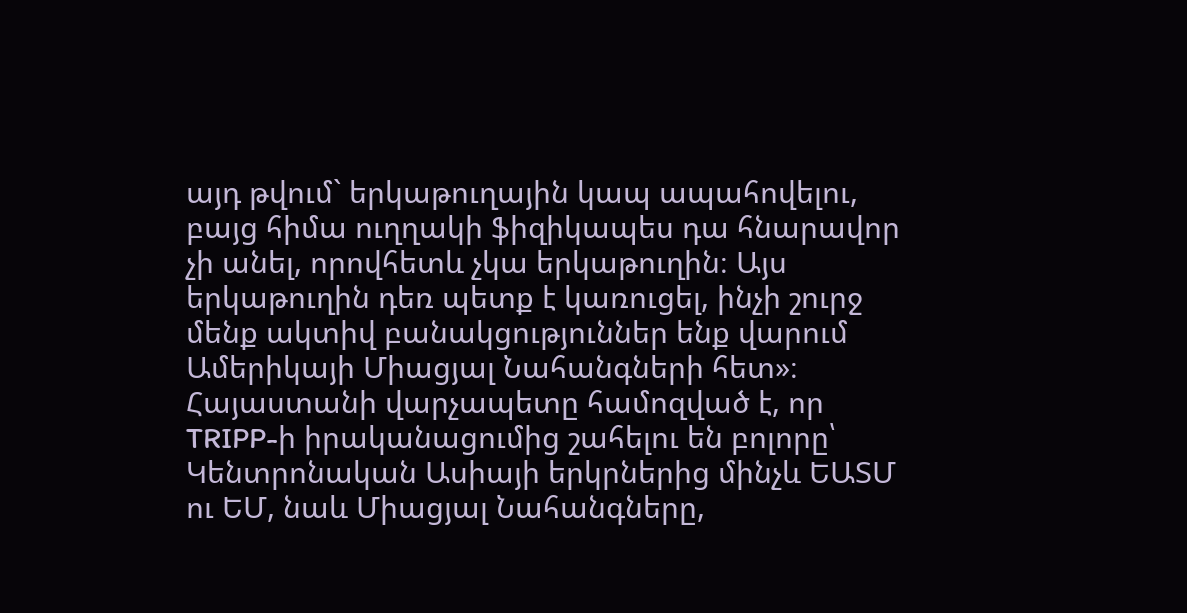այդ թվում` երկաթուղային կապ ապահովելու, բայց հիմա ուղղակի ֆիզիկապես դա հնարավոր չի անել, որովհետև չկա երկաթուղին։ Այս երկաթուղին դեռ պետք է կառուցել, ինչի շուրջ մենք ակտիվ բանակցություններ ենք վարում Ամերիկայի Միացյալ Նահանգների հետ»։
Հայաստանի վարչապետը համոզված է, որ TRIPP-ի իրականացումից շահելու են բոլորը՝ Կենտրոնական Ասիայի երկրներից մինչև ԵԱՏՄ ու ԵՄ, նաև Միացյալ Նահանգները,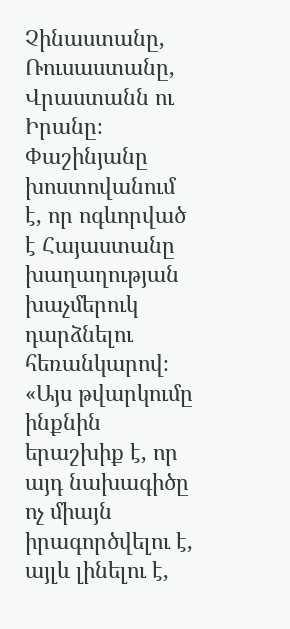Չինաստանը, Ռուսաստանը, Վրաստանն ու Իրանը։ Փաշինյանը խոստովանում է, որ ոգևորված է Հայաստանը խաղաղության խաչմերուկ դարձնելու հեռանկարով։
«Այս թվարկումը ինքնին երաշխիք է, որ այդ նախագիծը ոչ միայն իրագործվելու է, այլև լինելու է,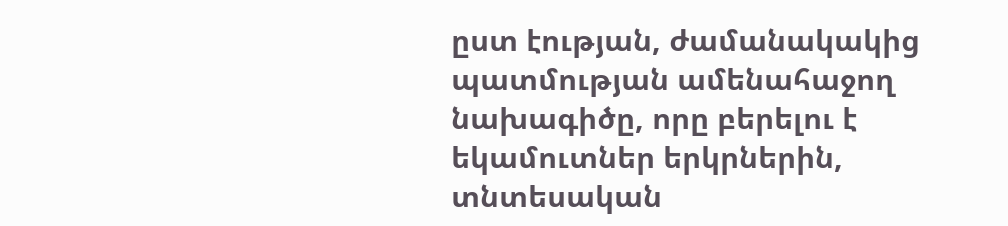ըստ էության, ժամանակակից պատմության ամենահաջող նախագիծը, որը բերելու է եկամուտներ երկրներին, տնտեսական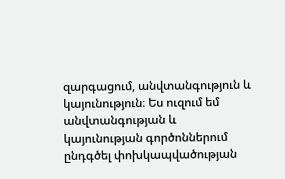զարգացում, անվտանգություն և կայունություն։ Ես ուզում եմ անվտանգության և կայունության գործոններում ընդգծել փոխկապվածության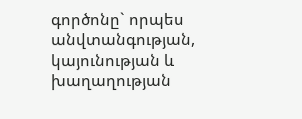գործոնը` որպես անվտանգության, կայունության և խաղաղության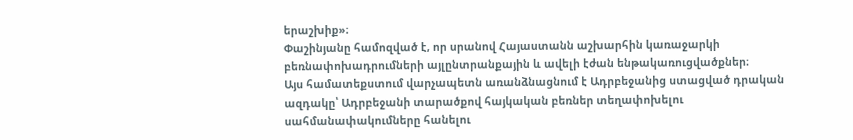երաշխիք»։
Փաշինյանը համոզված է, որ սրանով Հայաստանն աշխարհին կառաջարկի բեռնափոխադրումների այլընտրանքային և ավելի էժան ենթակառուցվածքներ։
Այս համատեքստում վարչապետն առանձնացնում է Ադրբեջանից ստացված դրական ազդակը՝ Ադրբեջանի տարածքով հայկական բեռներ տեղափոխելու սահմանափակումները հանելու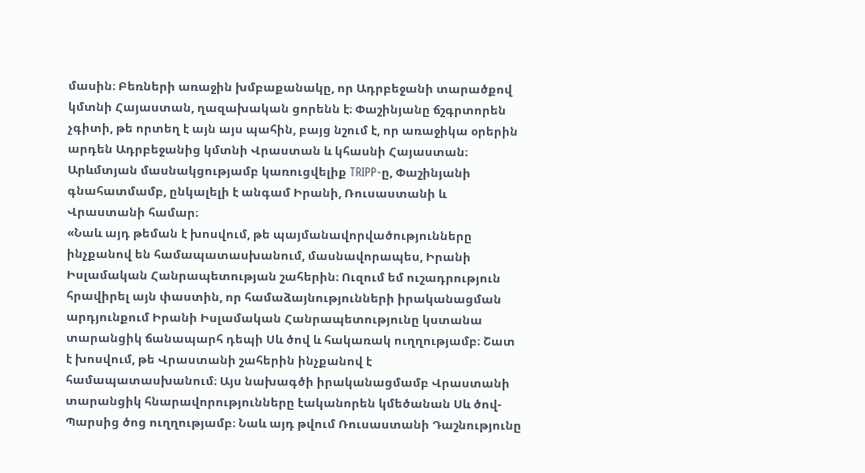մասին։ Բեռների առաջին խմբաքանակը, որ Ադրբեջանի տարածքով կմտնի Հայաստան, ղազախական ցորենն է։ Փաշինյանը ճշգրտորեն չգիտի, թե որտեղ է այն այս պահին, բայց նշում է, որ առաջիկա օրերին արդեն Ադրբեջանից կմտնի Վրաստան և կհասնի Հայաստան։
Արևմտյան մասնակցությամբ կառուցվելիք TRIPP-ը, Փաշինյանի գնահատմամբ, ընկալելի է անգամ Իրանի, Ռուսաստանի և Վրաստանի համար։
«Նաև այդ թեման է խոսվում, թե պայմանավորվածությունները ինչքանով են համապատասխանում, մասնավորապես, Իրանի Իսլամական Հանրապետության շահերին։ Ուզում եմ ուշադրություն հրավիրել այն փաստին, որ համաձայնությունների իրականացման արդյունքում Իրանի Իսլամական Հանրապետությունը կստանա տարանցիկ ճանապարհ դեպի Սև ծով և հակառակ ուղղությամբ։ Շատ է խոսվում, թե Վրաստանի շահերին ինչքանով է համապատասխանում։ Այս նախագծի իրականացմամբ Վրաստանի տարանցիկ հնարավորությունները էականորեն կմեծանան Սև ծով-Պարսից ծոց ուղղությամբ։ Նաև այդ թվում Ռուսաստանի Դաշնությունը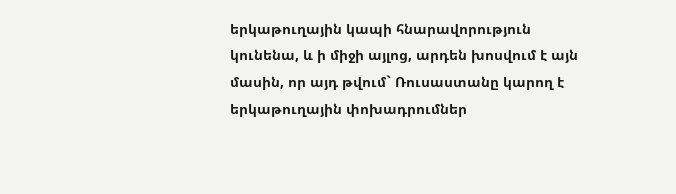երկաթուղային կապի հնարավորություն կունենա, և ի միջի այլոց, արդեն խոսվում է այն մասին, որ այդ թվում` Ռուսաստանը կարող է երկաթուղային փոխադրումներ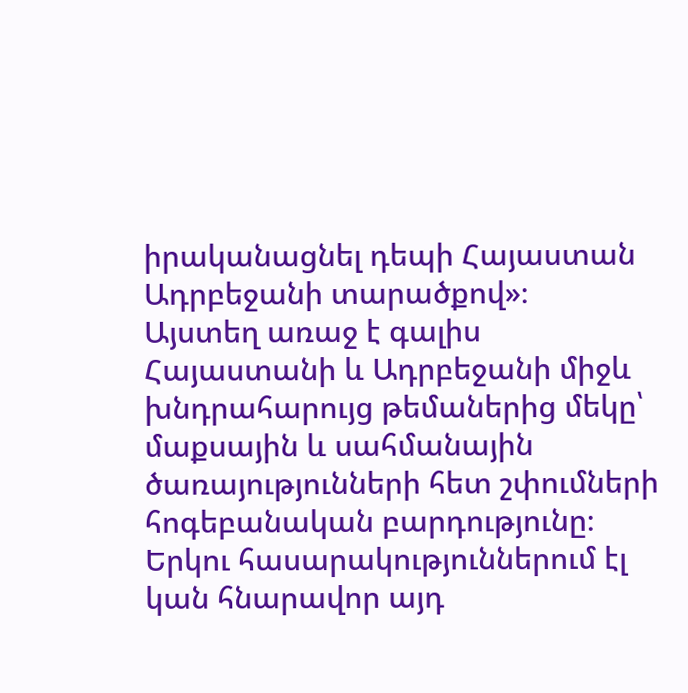իրականացնել դեպի Հայաստան Ադրբեջանի տարածքով»։
Այստեղ առաջ է գալիս Հայաստանի և Ադրբեջանի միջև խնդրահարույց թեմաներից մեկը՝ մաքսային և սահմանային ծառայությունների հետ շփումների հոգեբանական բարդությունը։ Երկու հասարակություններում էլ կան հնարավոր այդ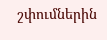շփումներին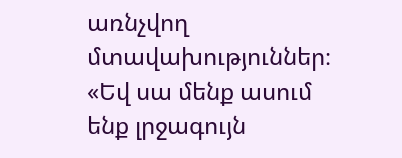առնչվող մտավախություններ։
«Եվ սա մենք ասում ենք լրջագույն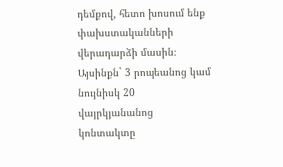դեմքով, հետո խոսում ենք փախստականների վերադարձի մասին։ Այսինքն` 3 րոպեանոց կամ նույնիսկ 20 վայրկյանանոց կոնտակտը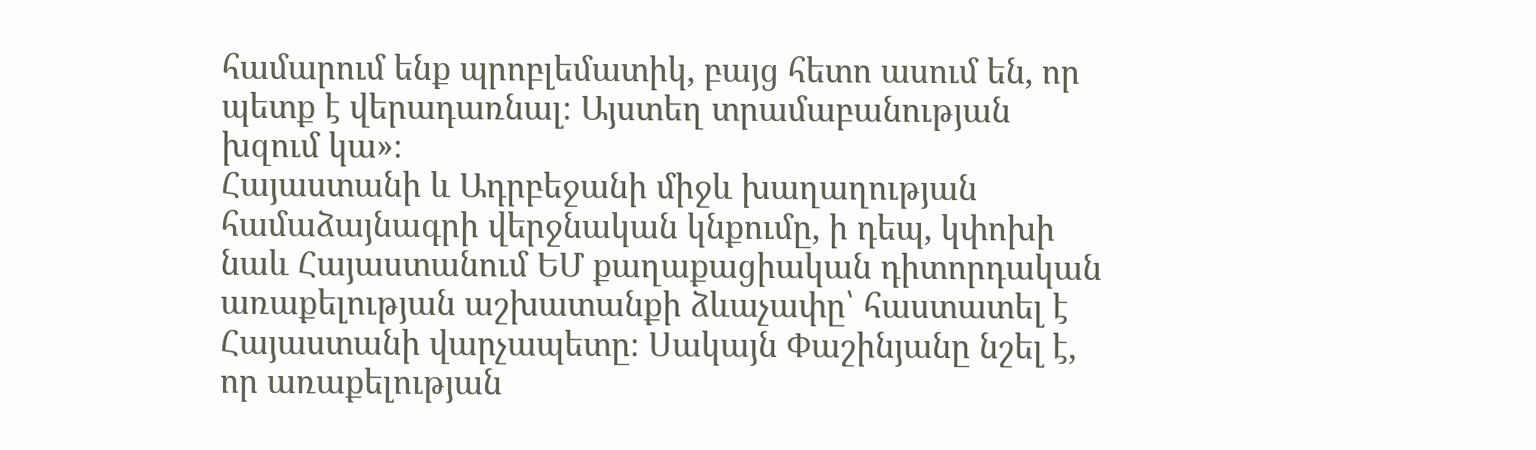համարում ենք պրոբլեմատիկ, բայց հետո ասում են, որ պետք է վերադառնալ։ Այստեղ տրամաբանության խզում կա»։
Հայաստանի և Ադրբեջանի միջև խաղաղության համաձայնագրի վերջնական կնքումը, ի դեպ, կփոխի նաև Հայաստանում ԵՄ քաղաքացիական դիտորդական առաքելության աշխատանքի ձևաչափը՝ հաստատել է Հայաստանի վարչապետը։ Սակայն Փաշինյանը նշել է, որ առաքելության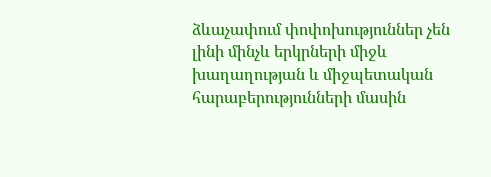ձևաչափում փոփոխություններ չեն լինի մինչև երկրների միջև խաղաղության և միջպետական հարաբերությունների մասին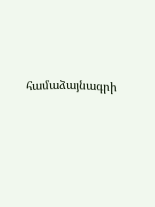համաձայնագրի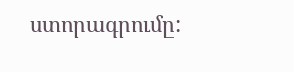ստորագրումը: